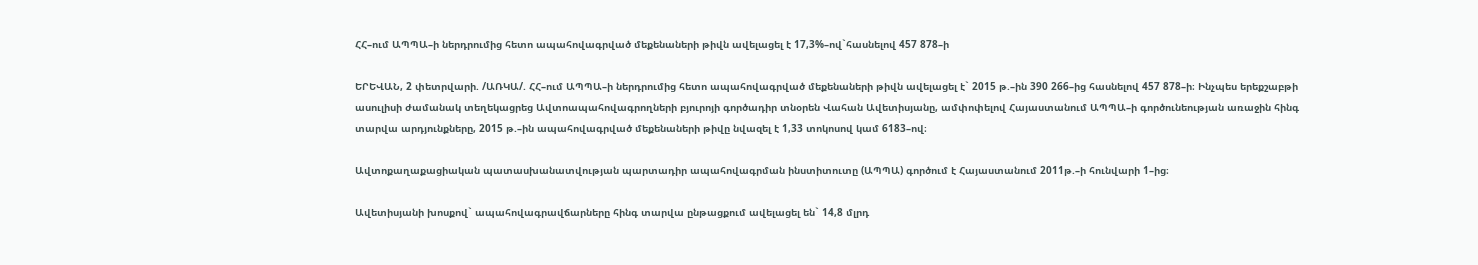ՀՀ–ում ԱՊՊԱ–ի ներդրումից հետո ապահովագրված մեքենաների թիվն ավելացել է 17,3%–ով`հասնելով 457 878–ի

ԵՐԵՎԱՆ, 2 փետրվարի. /ԱՌԿԱ/. ՀՀ–ում ԱՊՊԱ–ի ներդրումից հետո ապահովագրված մեքենաների թիվն ավելացել է` 2015 թ.–ին 390 266–ից հասնելով 457 878–ի։ Ինչպես երեքշաբթի ասուլիսի ժամանակ տեղեկացրեց Ավտոապահովագրողների բյուրոյի գործադիր տնօրեն Վահան Ավետիսյանը, ամփոփելով Հայաստանում ԱՊՊԱ–ի գործունեության առաջին հինգ տարվա արդյունքները, 2015 թ.–ին ապահովագրված մեքենաների թիվը նվազել է 1,33 տոկոսով կամ 6183–ով։

Ավտոքաղաքացիական պատասխանատվության պարտադիր ապահովագրման ինստիտուտը (ԱՊՊԱ) գործում է Հայաստանում 2011թ.–ի հունվարի 1–ից։

Ավետիսյանի խոսքով` ապահովագրավճարները հինգ տարվա ընթացքում ավելացել են` 14,8 մլրդ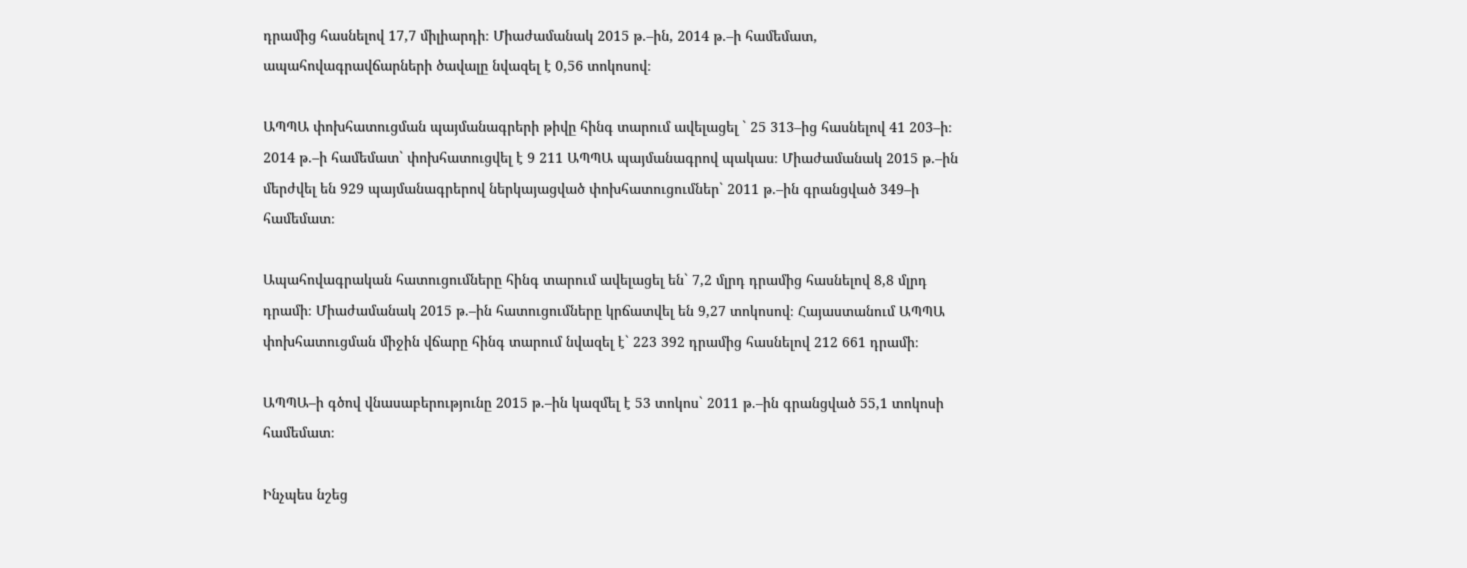դրամից հասնելով 17,7 միլիարդի։ Միաժամանակ 2015 թ.–ին, 2014 թ.–ի համեմատ, ապահովագրավճարների ծավալը նվազել է 0,56 տոկոսով։

ԱՊՊԱ փոխհատուցման պայմանագրերի թիվը հինգ տարում ավելացել ` 25 313–ից հասնելով 41 203–ի։ 2014 թ.–ի համեմատ` փոխհատուցվել է 9 211 ԱՊՊԱ պայմանագրով պակաս։ Միաժամանակ 2015 թ.–ին մերժվել են 929 պայմանագրերով ներկայացված փոխհատուցումներ` 2011 թ.–ին գրանցված 349–ի համեմատ։

Ապահովագրական հատուցումները հինգ տարում ավելացել են` 7,2 մլրդ դրամից հասնելով 8,8 մլրդ դրամի։ Միաժամանակ 2015 թ.–ին հատուցումները կրճատվել են 9,27 տոկոսով։ Հայաստանում ԱՊՊԱ փոխհատուցման միջին վճարը հինգ տարում նվազել է` 223 392 դրամից հասնելով 212 661 դրամի։

ԱՊՊԱ–ի գծով վնասաբերությունը 2015 թ.–ին կազմել է 53 տոկոս` 2011 թ.–ին գրանցված 55,1 տոկոսի համեմատ։

Ինչպես նշեց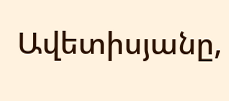Ավետիսյանը,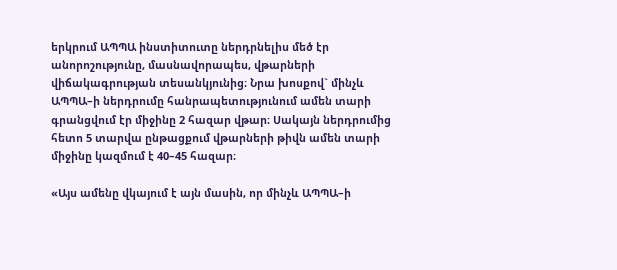երկրում ԱՊՊԱ ինստիտուտը ներդրնելիս մեծ էր անորոշությունը, մասնավորապես, վթարների վիճակագրության տեսանկյունից։ Նրա խոսքով` մինչև ԱՊՊԱ–ի ներդրումը հանրապետությունում ամեն տարի գրանցվում էր միջինը 2 հազար վթար։ Սակայն ներդրումից հետո 5 տարվա ընթացքում վթարների թիվն ամեն տարի միջինը կազմում է 40–45 հազար։

«Այս ամենը վկայում է այն մասին, որ մինչև ԱՊՊԱ–ի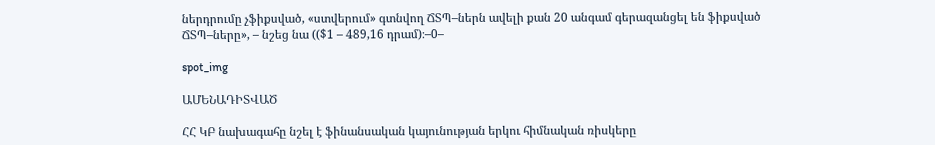ներդրումը չֆիքսված, «ստվերում» գտնվող ՃՏՊ–ներն ավելի քան 20 անգամ գերազանցել են ֆիքսված ՃՏՊ–ները», – նշեց նա (($1 – 489,16 դրամ)։–0–

spot_img

ԱՄԵՆԱԴԻՏՎԱԾ

ՀՀ ԿԲ նախագահը նշել է ֆինանսական կայունության երկու հիմնական ռիսկերը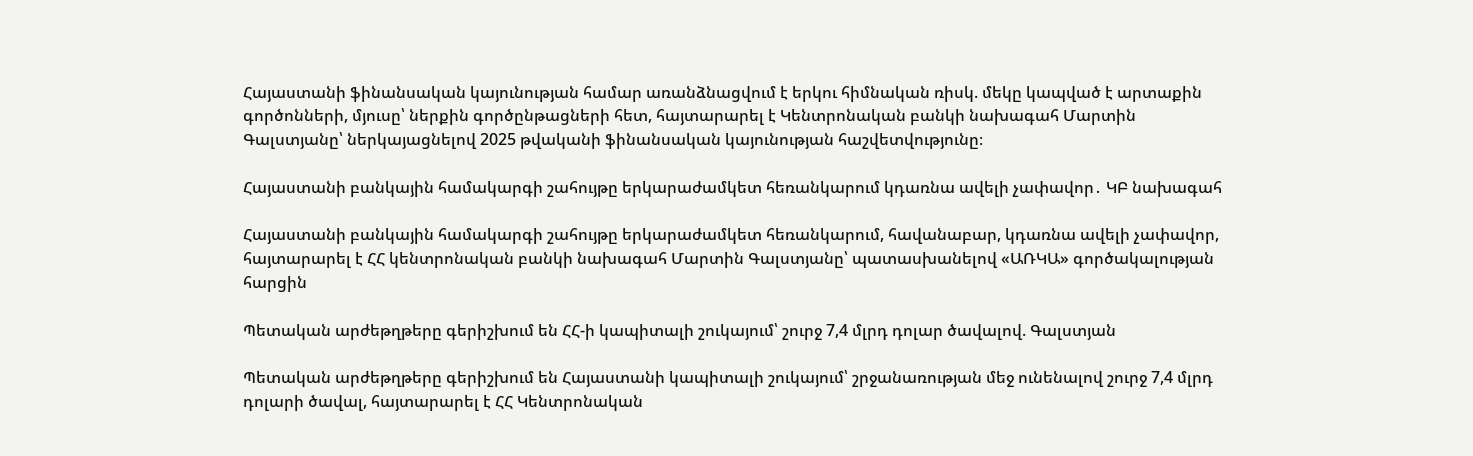Հայաստանի ֆինանսական կայունության համար առանձնացվում է երկու հիմնական ռիսկ. մեկը կապված է արտաքին գործոնների, մյուսը՝ ներքին գործընթացների հետ, հայտարարել է Կենտրոնական բանկի նախագահ Մարտին Գալստյանը՝ ներկայացնելով 2025 թվականի ֆինանսական կայունության հաշվետվությունը։

Հայաստանի բանկային համակարգի շահույթը երկարաժամկետ հեռանկարում կդառնա ավելի չափավոր․ ԿԲ նախագահ

Հայաստանի բանկային համակարգի շահույթը երկարաժամկետ հեռանկարում, հավանաբար, կդառնա ավելի չափավոր, հայտարարել է ՀՀ կենտրոնական բանկի նախագահ Մարտին Գալստյանը՝ պատասխանելով «ԱՌԿԱ» գործակալության հարցին

Պետական արժեթղթերը գերիշխում են ՀՀ-ի կապիտալի շուկայում՝ շուրջ 7,4 մլրդ դոլար ծավալով. Գալստյան

Պետական արժեթղթերը գերիշխում են Հայաստանի կապիտալի շուկայում՝ շրջանառության մեջ ունենալով շուրջ 7,4 մլրդ դոլարի ծավալ, հայտարարել է ՀՀ Կենտրոնական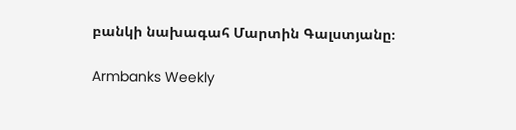բանկի նախագահ Մարտին Գալստյանը։

Armbanks Weekly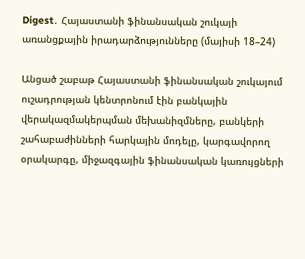Digest․ Հայաստանի ֆինանսական շուկայի առանցքային իրադարձությունները (մայիսի 18–24)

Անցած շաբաթ Հայաստանի ֆինանսական շուկայում ուշադրության կենտրոնում էին բանկային վերակազմակերպման մեխանիզմները, բանկերի շահաբաժինների հարկային մոդելը, կարգավորող օրակարգը, միջազգային ֆինանսական կառույցների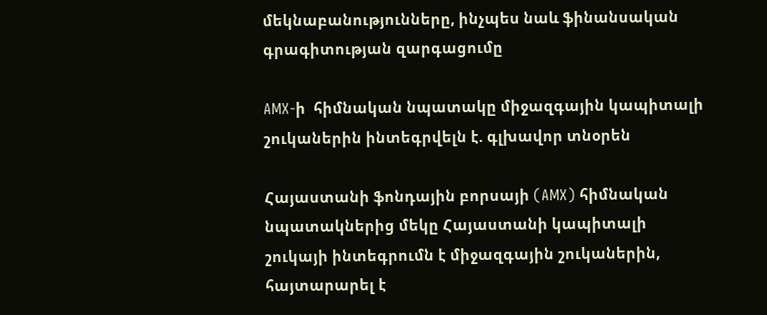մեկնաբանությունները, ինչպես նաև ֆինանսական գրագիտության զարգացումը

AMX-ի  հիմնական նպատակը միջազգային կապիտալի շուկաներին ինտեգրվելն է. գլխավոր տնօրեն

Հայաստանի ֆոնդային բորսայի (AMX) հիմնական նպատակներից մեկը Հայաստանի կապիտալի շուկայի ինտեգրումն է միջազգային շուկաներին, հայտարարել է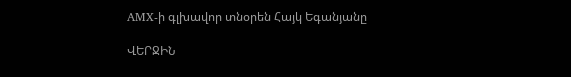AMX-ի գլխավոր տնօրեն Հայկ Եգանյանը

ՎԵՐՋԻՆ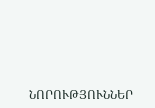ՆՈՐՈՒԹՅՈՒՆՆԵՐ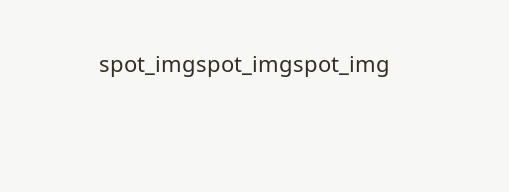spot_imgspot_imgspot_img